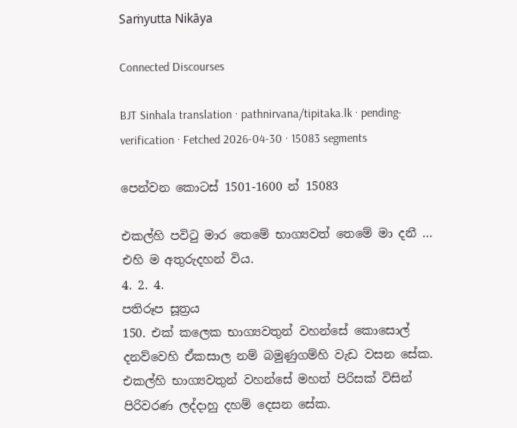Saṁyutta Nikāya

Connected Discourses

BJT Sinhala translation · pathnirvana/tipitaka.lk · pending-verification · Fetched 2026-04-30 · 15083 segments

පෙන්වන කොටස් 1501-1600 න් 15083

එකල්හි පවිටු මාර තෙමේ භාග්‍යවත් තෙමේ මා දනී … එහි ම අතුරුදහන් විය.
4. 2. 4.
පතිරූප සූත්‍රය
150. එක් කලෙක භාග්‍යවතුන් වහන්සේ කොසොල් දනව්වෙහි ඒකසාල නම් බමුණුගම්හි වැඩ වසන සේක. එකල්හි භාග්‍යවතුන් වහන්සේ මහත් පිරිසක් විසින් පිරිවරණ ලද්දාහු දහම් දෙසන සේක.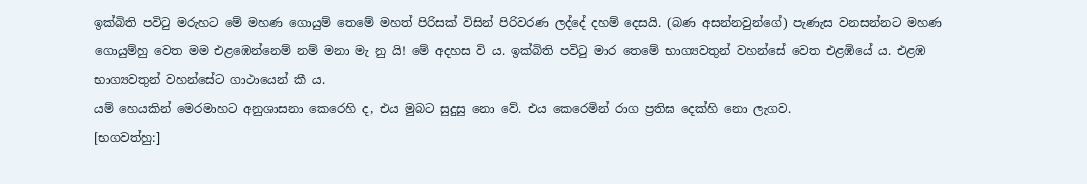ඉක්බිති පවිටු මරුහට මේ මහණ ගොයුම් තෙමේ මහත් පිරිසක් විසින් පිරිවරණ ලද්දේ දහම් දෙසයි. (බණ අසන්නවුන්ගේ) පැණැස වනසන්නට මහණ ගොයුම්හු වෙත මම එළඹෙන්නෙම් නම් මනා මැ නු යි! මේ අදහස වි ය. ඉක්බිති පවිටු මාර තෙමේ භාග්‍යවතුන් වහන්සේ වෙත එළඹියේ ය. එළඹ භාග්‍යවතුන් වහන්සේට ගාථායෙන් කී ය.
යම් හෙයකින් මෙරමාහට අනුශාසනා කෙරෙහි ද, එය මුබට සුදුසු නො වේ. එය කෙරෙමින් රාග ප්‍රතිඝ දෙක්හි නො ලැගව.
[භගවත්හු:]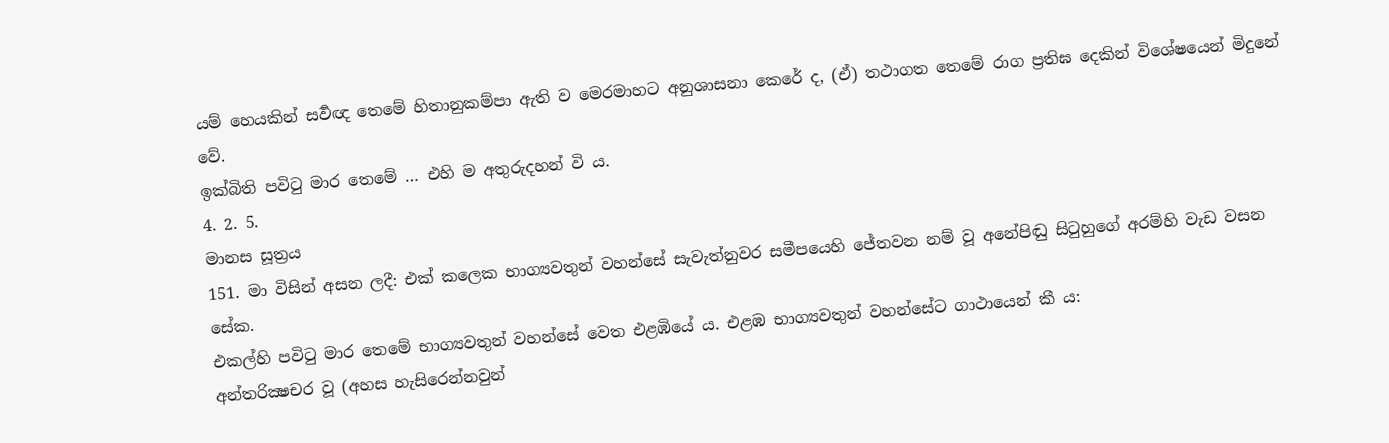යම් හෙයකින් සර්‍වඥ තෙමේ හිතානුකම්පා ඇති ව මෙරමාහට අනුශාසනා කෙරේ ද, (ඒ) තථාගත තෙමේ රාග ප්‍රතිඝ දෙකින් විශේෂයෙන් මිදුනේ වේ.
ඉක්බිති පවිටු මාර තෙමේ … එහි ම අතුරුදහන් වි ය.
4. 2. 5.
මානස සූත්‍රය
151. මා විසින් අසන ලදී: එක් කලෙක භාග්‍යවතුන් වහන්සේ සැවැත්නුවර සමීපයෙහි ජේතවන නම් වූ අනේපිඬු සිටුහුගේ අරම්හි වැඩ වසන සේක.
එකල්හි පවිටු මාර තෙමේ භාග්‍යවතුන් වහන්සේ වෙත එළඹියේ ය. එළඹ භාග්‍යවතුන් වහන්සේට ගාථායෙන් කී ය:
අන්තරික්‍ෂචර වූ (අහස හැසිරෙන්නවුන්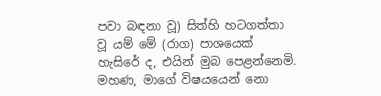පවා බඳනා වූ) සිත්හි හටගත්තා වූ යම් මේ (රාග) පාශයෙක් හැසිරේ ද, එයින් මුබ පෙළන්නෙමි. මහණ, මාගේ විෂයයෙන් නො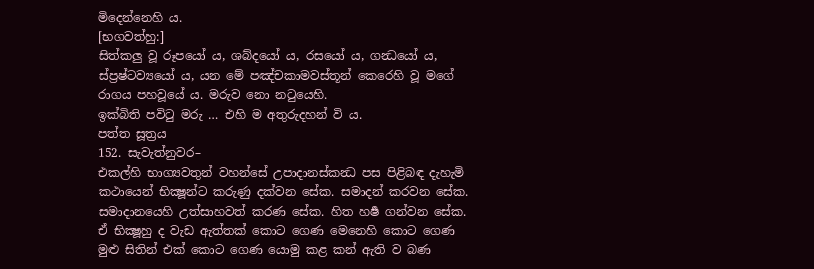මිදෙන්නෙහි ය.
[භගවත්හු:]
සිත්කලු වූ රූපයෝ ය, ශබ්දයෝ ය, රසයෝ ය, ගන්‍ධයෝ ය, ස්ප්‍රෂ්ටව්‍යයෝ ය, යන මේ පඤ්චකාමවස්තූන් කෙරෙහි වූ මගේ රාගය පහවූයේ ය. මරුව නො නටුයෙහි.
ඉක්බිති පවිටු මරු … එහි ම අතුරුදහන් වි ය.
පත්ත සූත්‍රය
152. සැවැත්නුවර–
එකල්හි භාග්‍යවතුන් වහන්සේ උපාදානස්කන්‍ධ පස පිළිබඳ දැහැමි කථායෙන් භික්‍ෂූන්ට කරුණු දක්වන සේක. සමාදන් කරවන සේක. සමාදානයෙහි උත්සාහවත් කරණ සේක. හිත හර්‍ෂ ගන්වන සේක. ඒ භික්‍ෂූහු ද වැඩ ඇත්තක් කොට ගෙණ මෙනෙහි කොට ගෙණ මුළු සිතින් එක් කොට ගෙණ යොමු කළ කන් ඇති ව බණ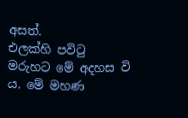අසත්.
එලක්හි පවිටු මරුහට මේ අදහස වි ය. මේ මහණ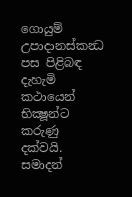ගොයුම් උපාදානස්කන්‍ධ පස පිළිබඳ දැහැමි කථායෙන් භික්‍ෂූන්ට කරුණු දක්වයි. සමාදන්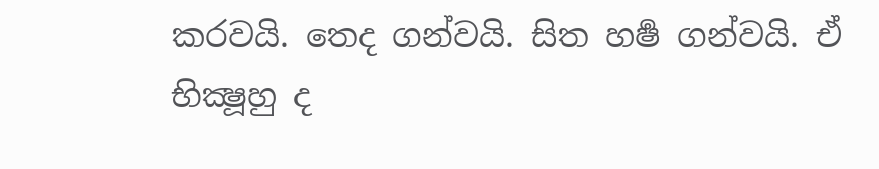කරවයි. තෙද ගන්වයි. සිත හර්‍ෂ ගන්වයි. ඒ භික්‍ෂූහු ද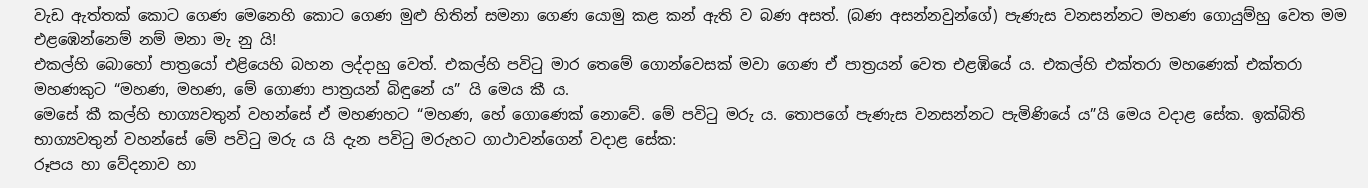වැඩ ඇත්තක් කොට ගෙණ මෙනෙහි කොට ගෙණ මුළු හිතින් සමනා ගෙණ යොමු කළ කන් ඇති ව බණ අසත්. (බණ අසන්නවුන්ගේ) පැණැස වනසන්නට මහණ ගොයුම්හු වෙත මම එළඹෙන්නෙම් නම් මනා මැ නු යි!
එකල්හි බොහෝ පාත්‍රයෝ එළියෙහි බහන ලද්දාහු වෙත්. එකල්හි පවිටු මාර තෙමේ ගොන්වෙසක් මවා ගෙණ ඒ පාත්‍රයන් වෙත එළඹියේ ය. එකල්හි එක්තරා මහණෙක් එක්තරා මහණකුට “මහණ, මහණ, මේ ගොණා පාත්‍රයන් බිඳුනේ ය” යි මෙය කී ය.
මෙසේ කී කල්හි භාග්‍යවතුන් වහන්සේ ඒ මහණහට “මහණ, හේ ගොණෙක් නොවේ. මේ පවිටු මරු ය. තොපගේ පැණැස වනසන්නට පැමිණියේ ය”යි මෙය වදාළ සේක. ඉක්බිති භාග්‍යවතුන් වහන්සේ මේ පවිටු මරු ය යි දැන පවිටු මරුහට ගාථාවන්ගෙන් වදාළ සේක:
රූපය හා වේදනාව හා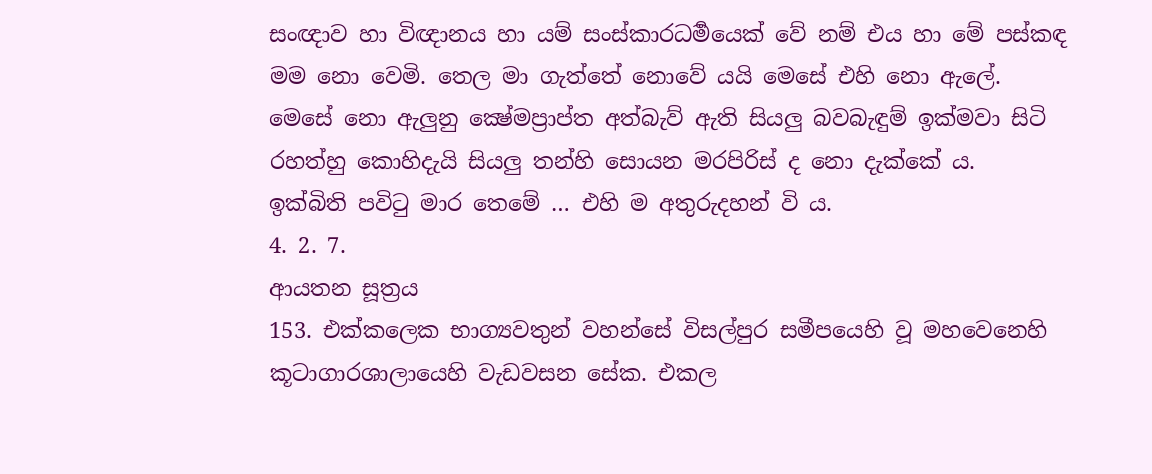සංඥාව හා විඥානය හා යම් සංස්කාරධර්‍මයෙක් වේ නම් එය හා මේ පස්කඳ මම නො වෙමි. තෙල මා ගැත්තේ නොවේ යයි මෙසේ එහි නො ඇලේ.
මෙසේ නො ඇලුනු ක්‍ෂේමප්‍රාප්ත අත්බැව් ඇති සියලු බවබැඳුම් ඉක්මවා සිටි රහත්හු කොහිදැයි සියලු තන්හි සොයන මරපිරිස් ද නො දැක්කේ ය.
ඉක්බිති පවිටු මාර තෙමේ … එහි ම අතුරුදහන් වි ය.
4. 2. 7.
ආයතන සූත්‍රය
153. එක්කලෙක භාග්‍යවතුන් වහන්සේ විසල්පුර සමීපයෙහි වූ මහවෙනෙහි කූටාගාරශාලායෙහි වැඩවසන සේක. එකල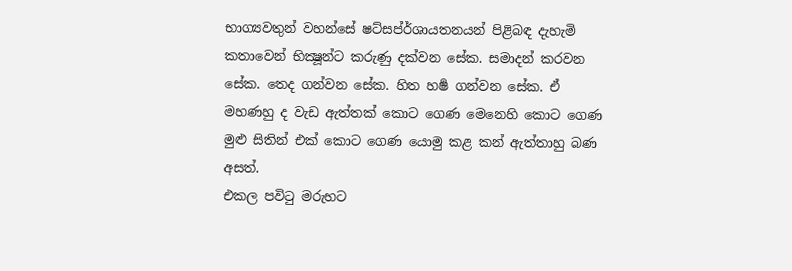භාග්‍යවතුන් වහන්සේ ෂට්සප්ර්‍ශායතනයන් පිළිබඳ දැහැමි කතාවෙන් භික්‍ෂූන්ට කරුණු දක්වන සේක. සමාදන් කරවන සේක. තෙද ගන්වන සේක. හිත හර්‍ෂ ගන්වන සේක. ඒ මහණහු ද වැඩ ඇත්තක් කොට ගෙණ මෙනෙහි කොට ගෙණ මුළු සිතින් එක් කොට ගෙණ යොමු කළ කන් ඇත්තාහු බණ අසත්.
එකල පවිටු මරුහට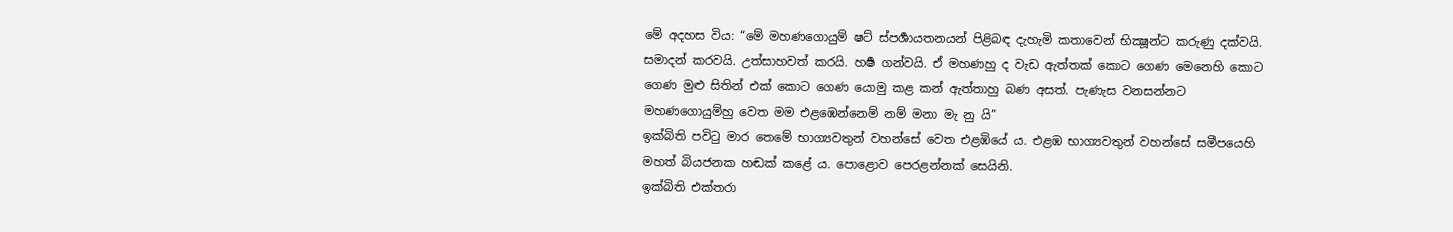මේ අදහස විය: “මේ මහණගොයුම් ෂට් ස්පර්‍ශායතනයන් පිළිබඳ දැහැමි කතාවෙන් භික්‍ෂූන්ට කරුණු දක්වයි. සමාදන් කරවයි. උත්සාහවත් කරයි. හර්‍ෂ ගන්වයි. ඒ මහණහු ද වැඩ ඇත්තක් කොට ගෙණ මෙනෙහි කොට ගෙණ මුළු සිතින් එක් කොට ගෙණ යොමු කළ කන් ඇත්තාහු බණ අසත්. පැණැස වනසන්නට මහණගොයුම්හු වෙත මම එළඹෙන්නෙම් නම් මනා මැ නු යි”
ඉක්බිති පවිටු මාර තෙමේ භාග්‍යවතුන් වහන්සේ වෙත එළඹියේ ය. එළඹ භාග්‍යවතුන් වහන්සේ සමීපයෙහි මහත් බියජනක හඬක් කළේ ය. පොළොව පෙරළන්නක් සෙයිනි.
ඉක්බිති එක්තරා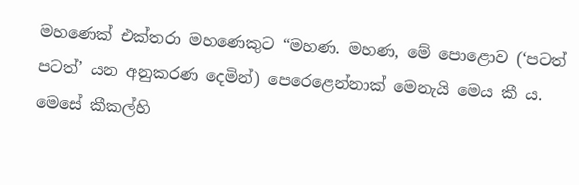මහණෙක් එක්තරා මහණෙකුට “මහණ. මහණ, මේ පොළොව (‘පටත් පටත්’ යන අනුකරණ දෙමින්) පෙරෙළෙන්නාක් මෙනැයි මෙය කී ය.
මෙසේ කීකල්හි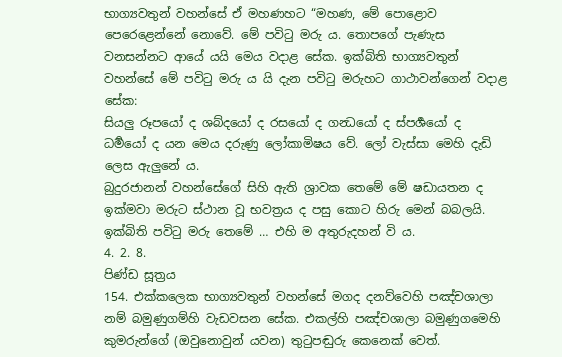භාග්‍යවතුන් වහන්සේ ඒ මහණහට “මහණ, මේ පොළොව පෙරෙළෙන්නේ නොවේ. මේ පවිටු මරු ය. තොපගේ පැණැස වනසන්නට ආයේ යයි මෙය වදාළ සේක. ඉක්බිති භාග්‍යවතුන් වහන්සේ මේ පවිටු මරු ය යි දැන පවිටු මරුහට ගාථාවන්ගෙන් වදාළ සේක:
සියලු රූපයෝ ද ශබ්දයෝ ද රසයෝ ද ගන්‍ධයෝ ද ස්පර්‍ශයෝ ද ධර්‍මයෝ ද යන මෙය දරුණු ලෝකාමිෂය වේ. ලෝ වැස්සා මෙහි දැඩි ලෙස ඇලුනේ ය.
බුදුරජානන් වහන්සේගේ සිහි ඇති ශ්‍රාවක තෙමේ මේ ෂඩායතන ද ඉක්මවා මරුට ස්ථාන වූ භවත්‍රය ද පසු කොට හිරු මෙන් බබලයි.
ඉක්බිති පවිටු මරු තෙමේ … එහි ම අතුරුදහන් වි ය.
4. 2. 8.
පිණ්ඩ සූත්‍රය
154. එක්කලෙක භාග්‍යවතුන් වහන්සේ මගද දනව්වෙහි පඤ්චශාලා නම් බමුණුගම්හි වැඩවසන සේක. එකල්හි පඤ්චශාලා බමුණුගමෙහි කුමරුන්ගේ (ඔවුනොවුන් යවන) තුටුපඬුරු කෙනෙක් වෙත්.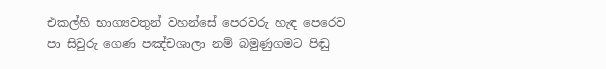එකල්හි භාග්‍යවතුන් වහන්සේ පෙරවරු හැඳ පෙරෙව පා සිවුරු ගෙණ පඤ්චශාලා නම් බමුණුගමට පිඬු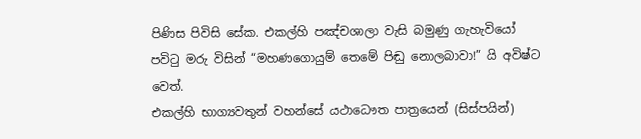පිණිස පිවිසි සේක. එකල්හි පඤ්චශාලා වැසි බමුණු ගැහැවියෝ පවිටු මරු විසින් “මහණගොයුම් තෙමේ පිඬු නොලබාවා!” යි අවිෂ්ට වෙත්.
එකල්හි භාග්‍යවතුන් වහන්සේ යථාධෞත පාත්‍රයෙන් (සිස්පයින්)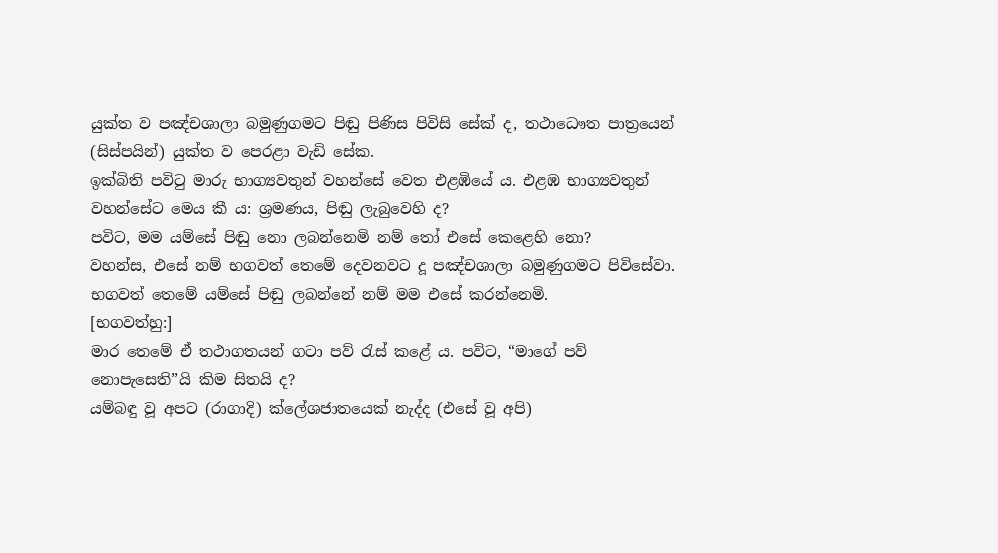යුක්ත ව පඤ්චශාලා බමුණුගමට පිඬු පිණිස පිවිසි සේක් ද, තථාධෞත පාත්‍රයෙන් (සිස්පයින්) යුක්ත ව පෙරළා වැඩි සේක.
ඉක්බිති පවිටු මාරු භාග්‍යවතුන් වහන්සේ වෙත එළඹියේ ය. එළඹ භාග්‍යවතුන් වහන්සේට මෙය කී ය: ශ්‍රමණය, පිඬු ලැබුවෙහි ද?
පවිට, මම යම්සේ පිඬු නො ලබන්නෙමි නම් තෝ එසේ කෙළෙහි නො?
වහන්ස, එසේ නම් භගවත් තෙමේ දෙවනවට දූ පඤ්චශාලා බමුණුගමට පිවිසේවා. භගවත් තෙමේ යම්සේ පිඬු ලබන්නේ නම් මම එසේ කරන්නෙමි.
[භගවත්හු:]
මාර තෙමේ ඒ තථාගතයන් ගටා පව් රැස් කළේ ය. පවිට, “මාගේ පව් නොපැසෙති”යි කිම සිතයි ද?
යම්බඳු වූ අපට (රාගාදි) ක්ලේශජාතයෙක් නැද්ද (එසේ වූ අපි)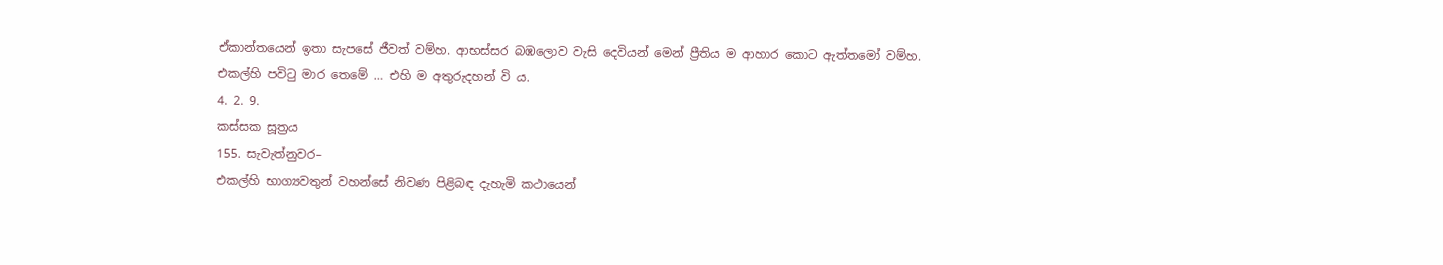ඒකාන්තයෙන් ඉතා සැපසේ ජීවත් වම්හ. ආභස්සර බඹලොව වැසි දෙවියන් මෙන් ප්‍රීතිය ම ආහාර කොට ඇත්තමෝ වම්හ.
එකල්හි පවිටු මාර තෙමේ … එහි ම අතුරුදහන් වි ය.
4. 2. 9.
කස්සක සූත්‍රය
155. සැවැත්නුවර–
එකල්හි භාග්‍යවතුන් වහන්සේ නිවණ පිළිබඳ දැහැමි කථායෙන්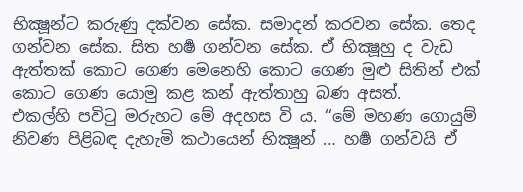භික්‍ෂූන්ට කරුණු දක්වන සේක. සමාදන් කරවන සේක. තෙද ගන්වන සේක. සිත හර්‍ෂ ගන්වන සේක. ඒ භික්‍ෂූහු ද වැඩ ඇත්තක් කොට ගෙණ මෙනෙහි කොට ගෙණ මුළු සිතින් එක් කොට ගෙණ යොමු කළ කන් ඇත්තාහු බණ අසත්.
එකල්හි පවිටු මරුහට මේ අදහස වි ය. “මේ මහණ ගොයුම් නිවණ පිළිබඳ දැහැමි කථායෙන් භික්‍ෂූන් … හර්‍ෂ ගන්වයි ඒ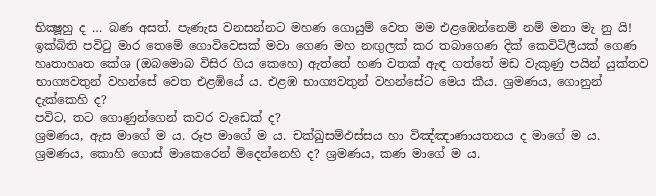භික්‍ෂූහු ද … බණ අසත්. පැණැස වනසන්නට මහණ ගොයුම් වෙත මම එළඹෙන්නෙම් නම් මනා මැ නු යි!
ඉක්බිති පවිටු මාර තෙමේ ගොවිවෙසක් මවා ගෙණ මහ නඟුලක් කර තබාගෙණ දික් කෙවිටිලීයක් ගෙණ හෘතාහෘත කේශ (ඔබමොබ විසිර ගිය කෙහෙ) ඇත්තේ හණ වතක් ඇඳ ගත්තේ මඩ වැකුණු පයින් යුක්තව භාග්‍යවතුන් වහන්සේ වෙත එළඹියේ ය. එළඹ භාග්‍යවතුන් වහන්සේට මෙය කීය. ශ්‍රමණය, ගොනුන් දැක්කෙහි ද?
පවිට, තට ගොණුන්ගෙන් කවර වැඩෙක් ද?
ශ්‍රමණය, ඇස මාගේ ම ය. රූප මාගේ ම ය. චක්ඛුසම්ඵස්සය හා විඤ්ඤාණායතනය ද මාගේ ම ය. ශ්‍රමණය, කොහි ගොස් මාකෙරෙන් මිදෙන්නෙහි ද? ශ්‍රමණය, කණ මාගේ ම ය.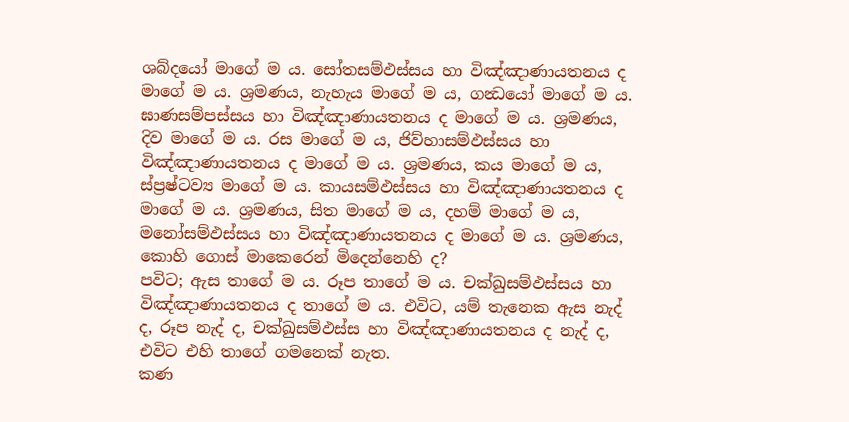ශබ්දයෝ මාගේ ම ය. සෝතසම්ඵස්සය හා විඤ්ඤාණායතනය ද මාගේ ම ය. ශ්‍රමණය, නැහැය මාගේ ම ය, ගන්‍ධයෝ මාගේ ම ය. ඝාණසම්පස්සය හා විඤ්ඤාණායතනය ද මාගේ ම ය. ශ්‍රමණය, දිව මාගේ ම ය. රස මාගේ ම ය, ජිව්හාසම්ඵස්සය හා විඤ්ඤාණායතනය ද මාගේ ම ය. ශ්‍රමණය, කය මාගේ ම ය, ස්ප්‍රෂ්ටව්‍ය මාගේ ම ය. කායසම්ඵස්සය හා විඤ්ඤාණායතනය ද මාගේ ම ය. ශ්‍රමණය, සිත මාගේ ම ය, දහම් මාගේ ම ය, මනෝසම්ඵස්සය හා විඤ්ඤාණායතනය ද මාගේ ම ය. ශ්‍රමණය, කොහි ගොස් මාකෙරෙන් මිදෙන්නෙහි ද?
පවිට; ඇස තාගේ ම ය. රූප තාගේ ම ය. චක්ඛුසම්ඵස්සය හා විඤ්ඤාණායතනය ද තාගේ ම ය. එවිට, යම් තැනෙක ඇස නැද් ද, රූප නැද් ද, චක්ඛුසම්ඵස්ස හා විඤ්ඤාණායතනය ද නැද් ද, එවිට එහි තාගේ ගමනෙක් නැත.
කණ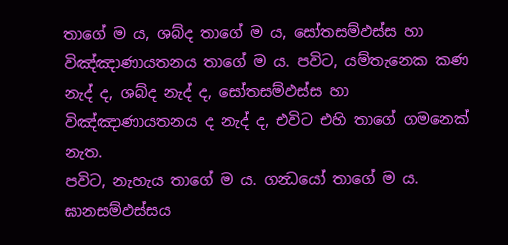තාගේ ම ය, ශබ්ද තාගේ ම ය, සෝතසම්ඵස්ස හා විඤ්ඤාණායතනය තාගේ ම ය. පවිට, යම්තැනෙක කණ නැද් ද, ශබ්ද නැද් ද, සෝතසම්ඵස්ස හා විඤ්ඤාණායතනය ද නැද් ද, එවිට එහි තාගේ ගමනෙක් නැත.
පවිට, නැහැය තාගේ ම ය. ගන්‍ධයෝ තාගේ ම ය. ඝානසම්ඵස්සය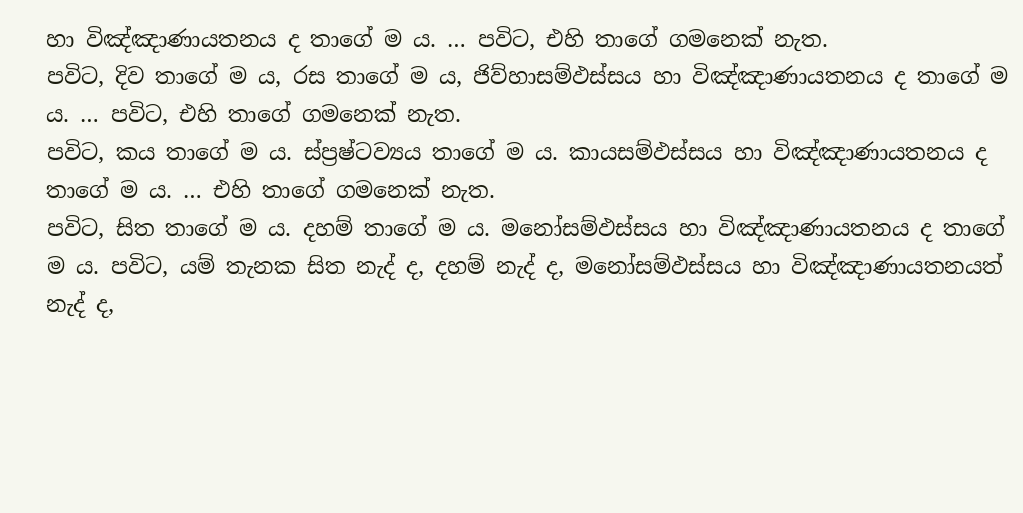හා විඤ්ඤාණායතනය ද තාගේ ම ය. … පවිට, එහි තාගේ ගමනෙක් නැත.
පවිට, දිව තාගේ ම ය, රස තාගේ ම ය, ජිව්හාසම්ඵස්සය හා විඤ්ඤාණායතනය ද තාගේ ම ය. … පවිට, එහි තාගේ ගමනෙක් නැත.
පවිට, කය තාගේ ම ය. ස්ප්‍රෂ්ටව්‍යය තාගේ ම ය. කායසම්ඵස්සය හා විඤ්ඤාණායතනය ද තාගේ ම ය. … එහි තාගේ ගමනෙක් නැත.
පවිට, සිත තාගේ ම ය. දහම් තාගේ ම ය. මනෝසම්ඵස්සය හා විඤ්ඤාණායතනය ද තාගේ ම ය. පවිට, යම් තැනක සිත නැද් ද, දහම් නැද් ද, මනෝසම්ඵස්සය හා විඤ්ඤාණායතනයත් නැද් ද,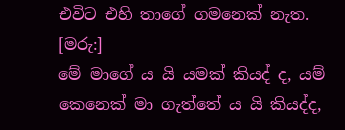එවිට එහි තාගේ ගමනෙක් නැත.
[මරු:]
මේ මාගේ ය යි යමක් කියද් ද, යම් කෙනෙක් මා ගැත්තේ ය යි කියද්ද,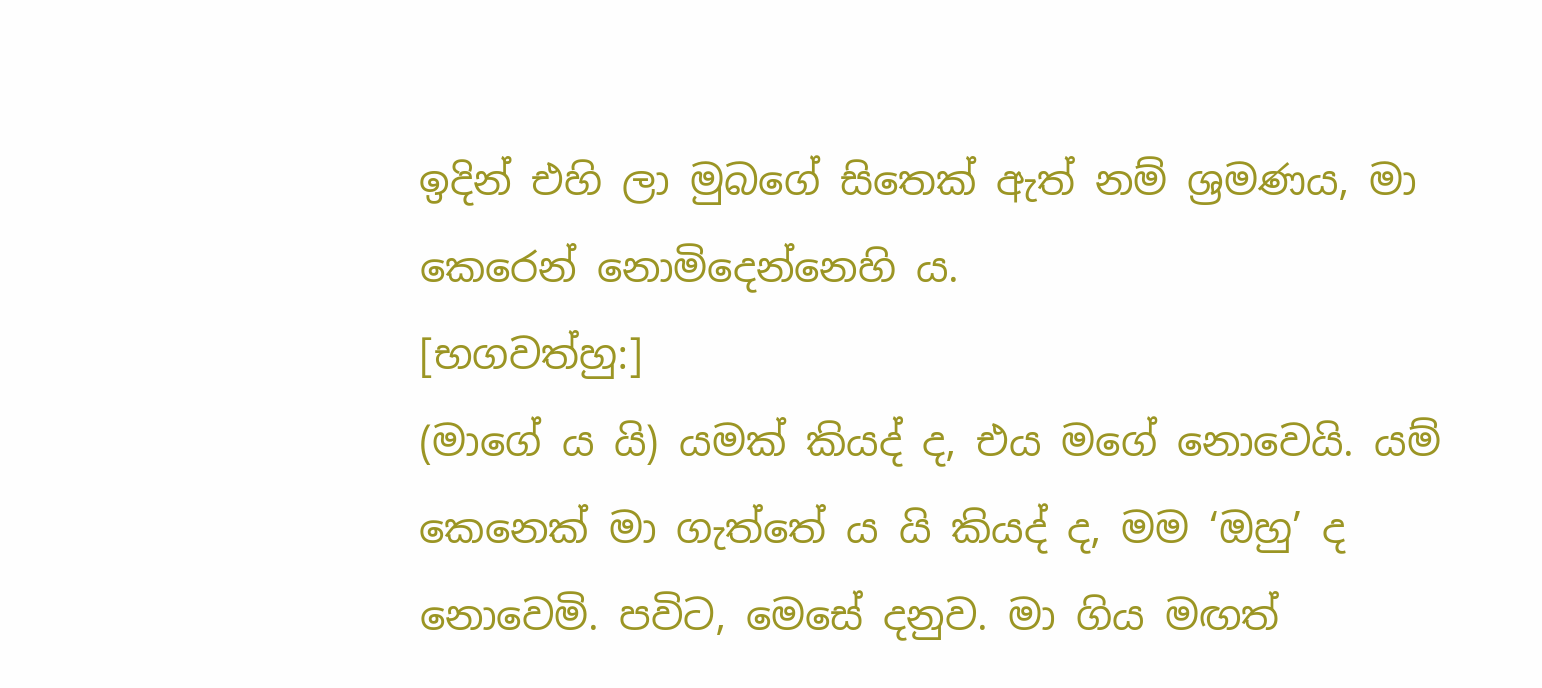ඉදින් එහි ලා මුබගේ සිතෙක් ඇත් නම් ශ්‍රමණය, මා කෙරෙන් නොමිදෙන්නෙහි ය.
[භගවත්හු:]
(මාගේ ය යි) යමක් කියද් ද, එය මගේ නොවෙයි. යම් කෙනෙක් මා ගැත්තේ ය යි කියද් ද, මම ‘ඔහු’ ද නොවෙමි. පවිට, මෙසේ දනුව. මා ගිය මඟත්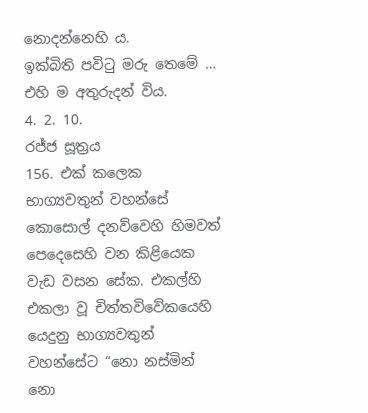නොදන්නෙහි ය.
ඉක්බිති පවිටු මරු තෙමේ … එහි ම අතුරුදන් විය.
4. 2. 10.
රජ්ජ සූත්‍රය
156. එක් කලෙක භාග්‍යවතුන් වහන්සේ කොසොල් දනව්වෙහි හිමවත් පෙදෙසෙහි වන කිළියෙක වැඩ වසන සේක. එකල්හි එකලා වූ චිත්තවිවේකයෙහි යෙදුනු භාග්‍යවතුන් වහන්සේට “නො නස්මින් නො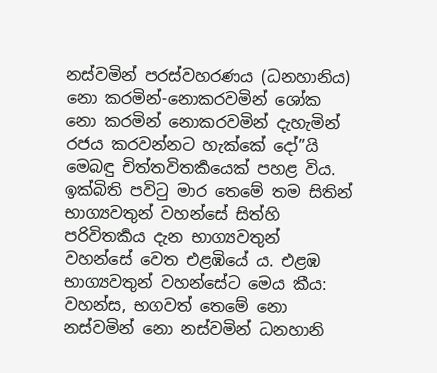නස්වමින් පරස්වහරණය (ධනහානිය) නො කරමින්-නොකරවමින් ශෝක නො කරමින් නොකරවමින් දැහැමින් රජය කරවන්නට හැක්කේ දෝ”යි මෙබඳු චිත්තවිතර්‍කයෙක් පහළ විය.
ඉක්බිති පවිටු මාර තෙමේ තම සිතින් භාග්‍යවතුන් වහන්සේ සිත්හි පරිවිතර්‍කය දැන භාග්‍යවතුන් වහන්සේ වෙත එළඹියේ ය. එළඹ භාග්‍යවතුන් වහන්සේට මෙය කීය: වහන්ස, භගවත් තෙමේ නො නස්වමින් නො නස්වමින් ධනහානි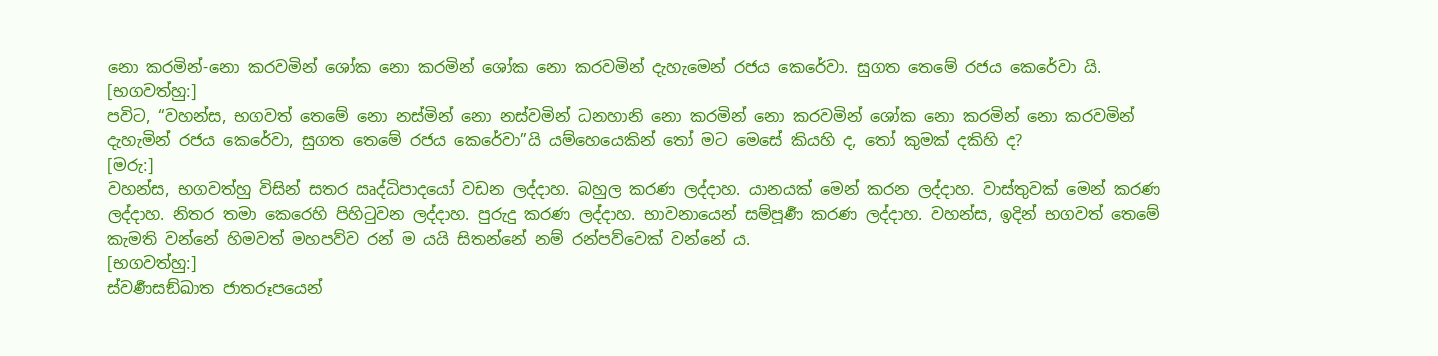නො කරමින්-නො කරවමින් ශෝක නො කරමින් ශෝක නො කරවමින් දැහැමෙන් රජය කෙරේවා. සුගත තෙමේ රජය කෙරේවා යි.
[භගවත්හු:]
පවිට, “වහන්ස, භගවත් තෙමේ නො නස්මින් නො නස්වමින් ධනහානි නො කරමින් නො කරවමින් ශෝක නො කරමින් නො කරවමින් දැහැමින් රජය කෙරේවා, සුගත තෙමේ රජය කෙරේවා”යි යම්හෙයෙකින් තෝ මට මෙසේ කියහි ද, තෝ කුමක් දකිහි ද?
[මරු:]
වහන්ස, භගවත්හු විසින් සතර ඍද්ධිපාදයෝ වඩන ලද්දාහ. බහුල කරණ ලද්දාහ. යානයක් මෙන් කරන ලද්දාහ. වාස්තුවක් මෙන් කරණ ලද්දාහ. නිතර තමා කෙරෙහි පිහිටුවන ලද්දාහ. පුරුදු කරණ ලද්දාහ. භාවනායෙන් සම්පූර්‍ණ කරණ ලද්දාහ. වහන්ස, ඉදින් භගවත් තෙමේ කැමති වන්නේ හිමවත් මහපව්ව රන් ම යයි සිතන්නේ නම් රන්පව්වෙක් වන්නේ ය.
[භගවත්හු:]
ස්වර්‍ණසඞ්ඛාත ජාතරූපයෙන්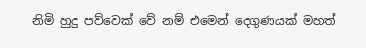නිමි හුදු පව්වෙක් වේ නම් එමෙන් දෙගුණයක් මහත්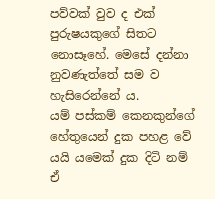පව්වක් වුව ද එක් පුරුෂයකුගේ සිතට නොසෑහේ. මෙසේ දන්නා නුවණැත්තේ සම ව හැසිරෙන්නේ ය.
යම් පස්කම් කෙනකුන්ගේ හේතුයෙන් දුක පහළ වේ යයි යමෙක් දුක දිටි නම් ඒ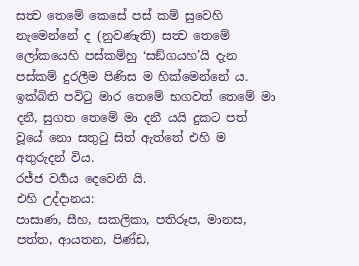සත්‍ව තෙමේ කෙසේ පස් කම් සුවෙහි නැමෙන්නේ ද (නුවණැති) සත්‍ව තෙමේ ලෝකයෙහි පස්කම්හු ‘සඞ්ගයහ’යි දැන පස්කම් දුරලීම පිණිස ම හික්මෙන්නේ ය.
ඉක්බිති පවිටු මාර තෙමේ භගවත් තෙමේ මා දනී, සුගත තෙමේ මා දනී යයි දුකට පත් වූයේ නො සතුටු සිත් ඇත්තේ එහි ම අතුරුදන් විය.
රජ්ජ වර්‍ගය දෙවෙනි යි.
එහි උද්දානය:
පාසාණ, සීහ, සකලිකා, පතිරූප, මානස, පත්ත, ආයතන, පිණ්ඩ,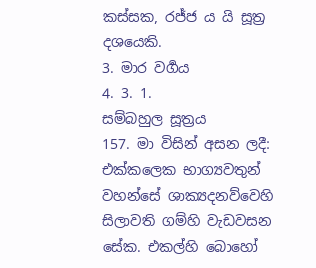කස්සක, රජ්ජ ය යි සූත්‍ර දශයෙකි.
3. මාර වර්‍ගය
4. 3. 1.
සම්බහුල සූත්‍රය
157. මා විසින් අසන ලදී: එක්කලෙක භාග්‍යවතුන් වහන්සේ ශාක්‍යදනව්වෙහි සිලාවති ගම්හි වැඩවසන සේක. එකල්හි බොහෝ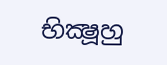භික්‍ෂූහු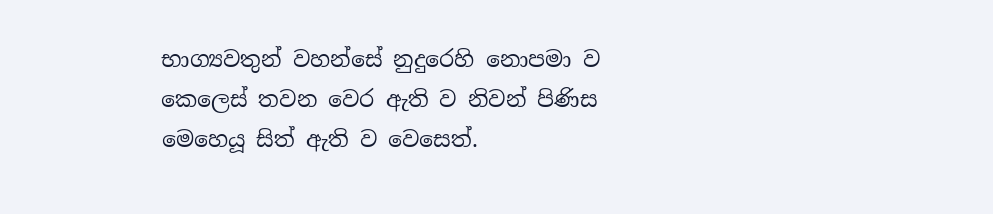භාග්‍යවතුන් වහන්සේ නුදුරෙහි නොපමා ව කෙලෙස් තවන වෙර ඇති ව නිවන් පිණිස මෙහෙයූ සිත් ඇති ව වෙසෙත්.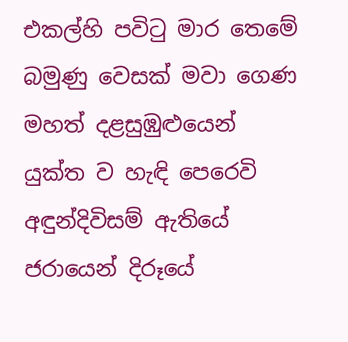එකල්හි පවිටු මාර තෙමේ බමුණු වෙසක් මවා ගෙණ මහත් දළසුඹුළුයෙන් යුක්ත ව හැඳි පෙරෙවි අඳුන්දිවිසම් ඇතියේ ජරායෙන් දිරූයේ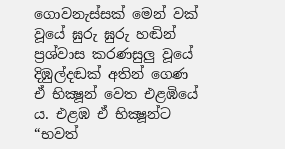ගොවනැස්සක් මෙන් වක් වූයේ ඝුරු ඝුරු හඬින් ප්‍රශ්වාස කරණසුලු වූයේ දිඹුල්දඬක් අතින් ගෙණ ඒ භික්‍ෂූන් වෙත එළඹියේ ය. එළඹ ඒ භික්‍ෂූන්ට “භවත්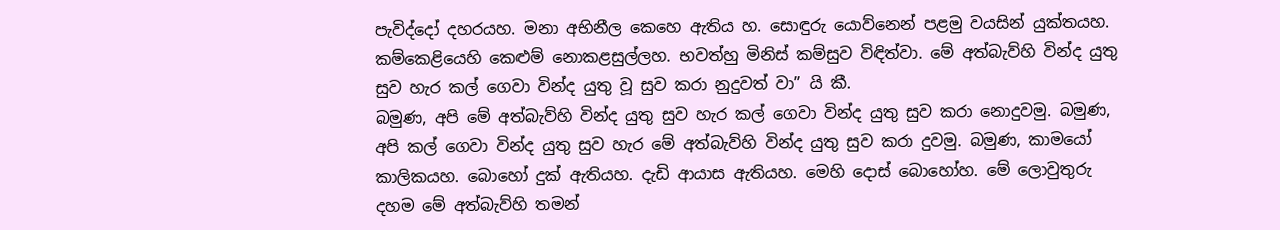පැවිද්දෝ දහරයහ. මනා අභිනීල කෙහෙ ඇතිය හ. සොඳුරු යොව්නෙන් පළමු වයසින් යුක්තයහ. කම්කෙළියෙහි කෙළුම් නොකළසුල්ලහ. භවත්හු මිනිස් කම්සුව විඳිත්වා. මේ අත්බැව්හි වින්ද යුතු සුව හැර කල් ගෙවා වින්ද යුතු වූ සුව කරා නුදුවත් වා” යි කී.
බමුණ, අපි මේ අත්බැව්හි වින්ද යුතු සුව හැර කල් ගෙවා වින්ද යුතු සුව කරා නොදුවමු. බමුණ, අපි කල් ගෙවා වින්ද යුතු සුව හැර මේ අත්බැව්හි වින්ද යුතු සුව කරා දුවමු. බමුණ, කාමයෝ කාලිකයහ. බොහෝ දුක් ඇතියහ. දැඩි ආයාස ඇතියහ. මෙහි දොස් බොහෝහ. මේ ලොවුතුරු දහම මේ අත්බැව්හි තමන්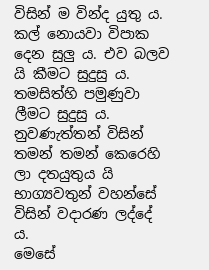විසින් ම වින්ද යුතු ය. කල් නොයවා විපාක දෙන සුලු ය. එව බලව යි කීමට සුදුසු ය. තමසිත්හි පමුණුවා ලීමට සුදුසු ය. නුවණැත්තන් විසින් තමන් තමන් කෙරෙහි ලා දතයුතුය යි භාග්‍යවතුන් වහන්සේ විසින් වදාරණ ලද්දේ ය.
මෙසේ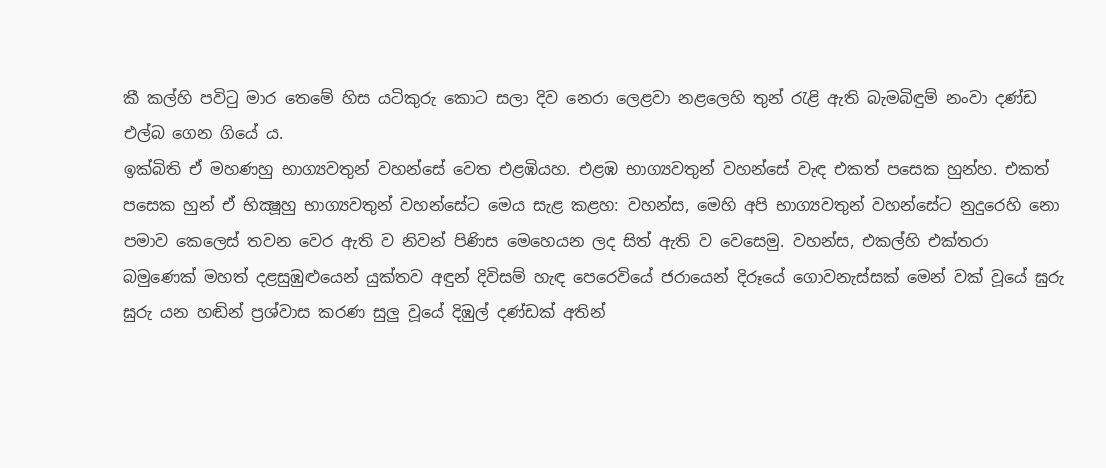කී කල්හි පවිටු මාර තෙමේ හිස යටිකුරු කොට සලා දිව නෙරා ලෙළවා නළලෙහි තුන් රැළි ඇති බැමබිඳුම් නංවා දණ්ඩ එල්බ ගෙන ගියේ ය.
ඉක්බිති ඒ මහණහු භාග්‍යවතුන් වහන්සේ වෙත එළඹියහ. එළඹ භාග්‍යවතුන් වහන්සේ වැඳ එකත් පසෙක හුන්හ. එකත් පසෙක හුන් ඒ භික්‍ෂූහු භාග්‍යවතුන් වහන්සේට මෙය සැළ කළහ: වහන්ස, මෙහි අපි භාග්‍යවතුන් වහන්සේට නුදුරෙහි නො පමාව කෙලෙස් තවන වෙර ඇති ව නිවන් පිණිස මෙහෙයන ලද සිත් ඇති ව වෙසෙමු. වහන්ස, එකල්හි එක්තරා බමුණෙක් මහත් දළසුඹුළුයෙන් යුක්තව අඳුන් දිවිසම් හැඳ පෙරෙවියේ ජරායෙන් දිරූයේ ගොවනැස්සක් මෙන් වක් වූයේ ඝුරු ඝුරු යන හඬින් ප්‍රශ්වාස කරණ සුලු වූයේ දිඹුල් දණ්ඩක් අතින්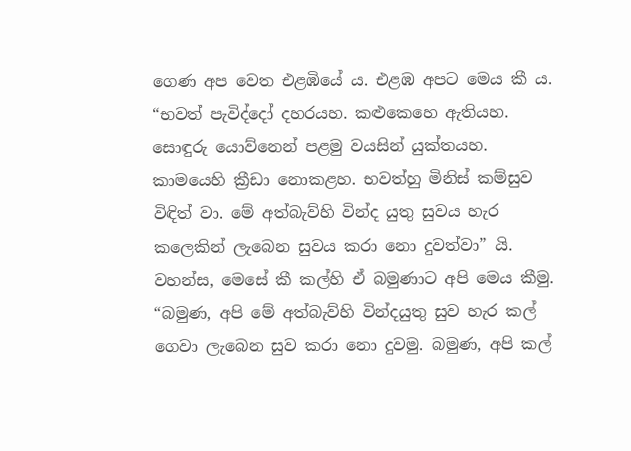ගෙණ අප වෙත එළඹියේ ය. එළඹ අපට මෙය කී ය.
“භවත් පැවිද්දෝ දහරයහ. කළුකෙහෙ ඇතියහ. සොඳුරු යොව්නෙන් පළමු වයසින් යුක්තයහ. කාමයෙහි ක්‍රීඩා නොකළහ. භවත්හු මිනිස් කම්සුව විඳිත් වා. මේ අත්බැව්හි වින්ද යුතු සුවය හැර කලෙකින් ලැබෙන සුවය කරා නො දුවත්වා” යි. වහන්ස, මෙසේ කී කල්හි ඒ බමුණාට අපි මෙය කීමු. “බමුණ, අපි මේ අත්බැව්හි වින්දයුතු සුව හැර කල් ගෙවා ලැබෙන සුව කරා නො දුවමු. බමුණ, අපි කල්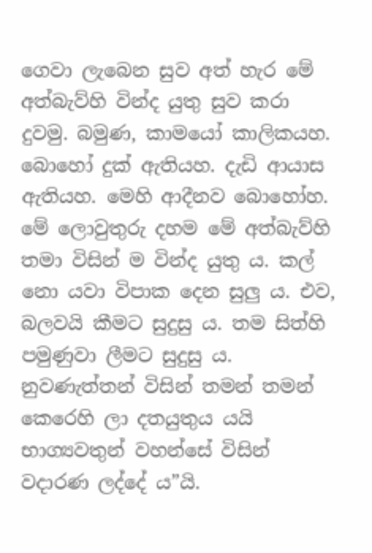ගෙවා ලැබෙන සුව අත් හැර මේ අත්බැව්හි වින්ද යුතු සුව කරා දුවමු. බමුණ, කාමයෝ කාලිකයහ. බොහෝ දුක් ඇතියහ. දැඩි ආයාස ඇතියහ. මෙහි ආදීනව බොහෝහ. මේ ලොවුතුරු දහම මේ අත්බැව්හි තමා විසින් ම වින්ද යුතු ය. කල් නො යවා විපාක දෙන සුලු ය. එව, බලවයි කීමට සුදුසු ය. තම සිත්හි පමුණුවා ලීමට සුදුසු ය. නුවණැත්තන් විසින් තමන් තමන් කෙරෙහි ලා දතයුතුය යයි භාග්‍යවතුන් වහන්සේ විසින් වදාරණ ලද්දේ ය”යි.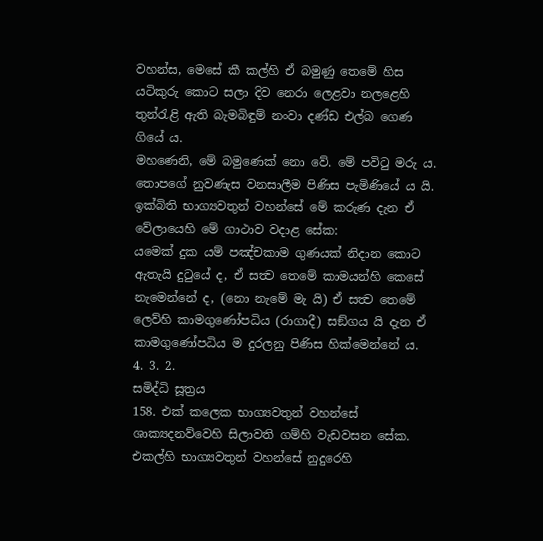වහන්ස, මෙසේ කී කල්හි ඒ බමුණු තෙමේ හිස යටිකුරු කොට සලා දිව නෙරා ලෙළවා නලළෙහි තුන්රැළි ඇති බැමබිඳුම් නංවා දණ්ඩ එල්බ ගෙණ ගියේ ය.
මහණෙනි, මේ බමුණෙක් නො වේ. මේ පවිටු මරු ය. තොපගේ නුවණැස වනසාලීම පිණිස පැමිණියේ ය යි. ඉක්බිති භාග්‍යවතුන් වහන්සේ මේ කරුණ දැන ඒ වේලායෙහි මේ ගාථාව වදාළ සේක:
යමෙක් දුක යම් පඤ්චකාම ගුණයක් නිදාන කොට ඇතැයි දුටුයේ ද, ඒ සත්‍ව තෙමේ කාමයන්හි කෙසේ නැමෙන්නේ ද, (නො නැමේ මැ යි) ඒ සත්‍ව තෙමේ ලෙව්හි කාමගුණෝපධිය (රාගාදී) සඞ්ගය යි දැන ඒ කාමගුණෝපධිය ම දුරලනු පිණිස හික්මෙන්නේ ය.
4. 3. 2.
සමිද්ධි සූත්‍රය
158. එක් කලෙක භාග්‍යවතුන් වහන්සේ ශාක්‍යදනව්වෙහි සිලාවති ගම්හි වැඩවසන සේක. එකල්හි භාග්‍යවතුන් වහන්සේ නුදුරෙහි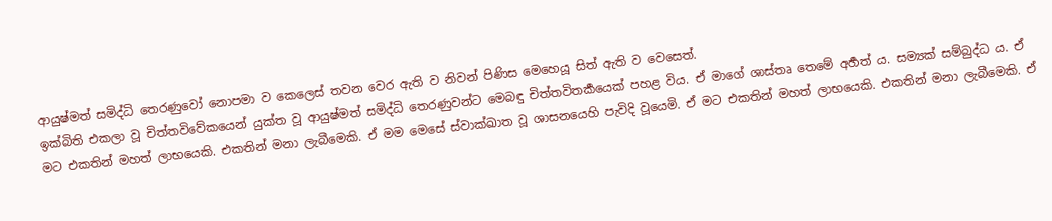ආයුෂ්මත් සමිද්ධි තෙරණුවෝ නොපමා ව කෙලෙස් තවන වෙර ඇති ව නිවන් පිණිස මෙහෙයූ සිත් ඇති ව වෙසෙත්.
ඉක්බිති එකලා වූ චිත්තවිවේකයෙන් යුක්ත වූ ආයුෂ්මත් සමිද්ධි තෙරණුවන්ට මෙබඳු චිත්තවිතර්‍කයෙක් පහළ විය. ඒ මාගේ ශාස්තෘ තෙමේ අර්‍හත් ය. සම්‍යක් සම්බුද්ධ ය. ඒ මට එකතින් මහත් ලාභයෙකි. එකතින් මනා ලැබීමෙකි. ඒ මම මෙසේ ස්වාක්ඛාත වූ ශාසනයෙහි පැවිදි වූයෙමි. ඒ මට එකතින් මහත් ලාභයෙකි. එකතින් මනා ලැබීමෙකි. ඒ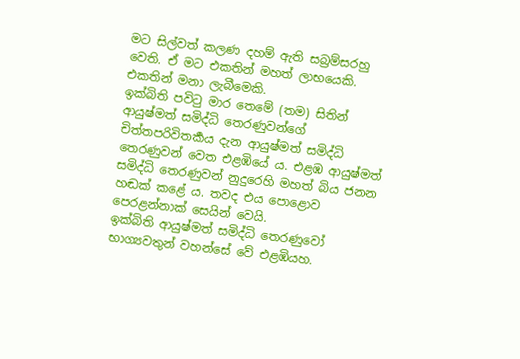මට සිල්වත් කලණ දහම් ඇති සබ්‍රම්සරහු වෙති. ඒ මට එකතින් මහත් ලාභයෙකි. එකතින් මනා ලැබීමෙකි.
ඉක්බිති පවිටු මාර තෙමේ (තම) සිතින් ආයුෂ්මත් සමිද්ධි තෙරණුවන්ගේ චිත්තපරිවිතර්‍කය දැන ආයුෂ්මත් සමිද්ධි තෙරණුවන් වෙත එළඹියේ ය. එළඹ ආයුෂ්මත් සමිද්ධි තෙරණුවන් නුදුරෙහි මහත් බිය ජනන හඬක් කළේ ය. තවද එය පොළොව පෙරළන්නාක් සෙයින් වෙයි.
ඉක්බිති ආයුෂ්මත් සමිද්ධි තෙරණුවෝ භාග්‍යවතුන් වහන්සේ වේ එළඹියහ.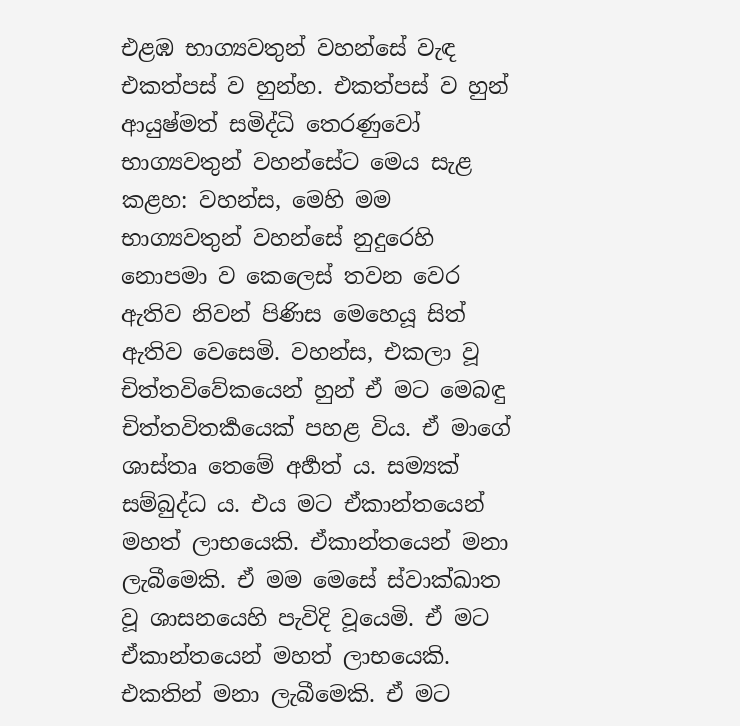එළඹ භාග්‍යවතුන් වහන්සේ වැඳ එකත්පස් ව හුන්හ. එකත්පස් ව හුන් ආයුෂ්මත් සමිද්ධි තෙරණුවෝ භාග්‍යවතුන් වහන්සේට මෙය සැළ කළහ: වහන්ස, මෙහි මම භාග්‍යවතුන් වහන්සේ නුදුරෙහි නොපමා ව කෙලෙස් තවන වෙර ඇතිව නිවන් පිණිස මෙහෙයූ සිත් ඇතිව වෙසෙමි. වහන්ස, එකලා වූ චිත්තවිවේකයෙන් හුන් ඒ මට මෙබඳු චිත්තවිතර්‍කයෙක් පහළ විය. ඒ මාගේ ශාස්තෘ තෙමේ අර්‍හත් ය. සම්‍යක් සම්බුද්ධ ය. එය මට ඒකාන්තයෙන් මහත් ලාභයෙකි. ඒකාන්තයෙන් මනා ලැබීමෙකි. ඒ මම මෙසේ ස්වාක්ඛාත වූ ශාසනයෙහි පැවිදි වූයෙමි. ඒ මට ඒකාන්තයෙන් මහත් ලාභයෙකි. එකතින් මනා ලැබීමෙකි. ඒ මට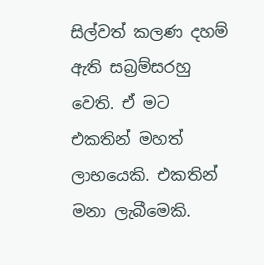සිල්වත් කලණ දහම් ඇති සබ්‍රම්සරහු වෙති. ඒ මට එකතින් මහත් ලාභයෙකි. එකතින් මනා ලැබීමෙකි.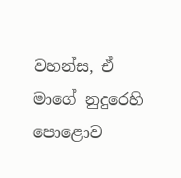වහන්ස, ඒ මාගේ නුදුරෙහි පොළොව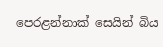පෙරළන්නාක් සෙයින් බිය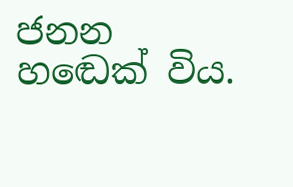ජනන හඬෙක් විය.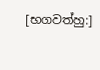[භගවත්හු:]